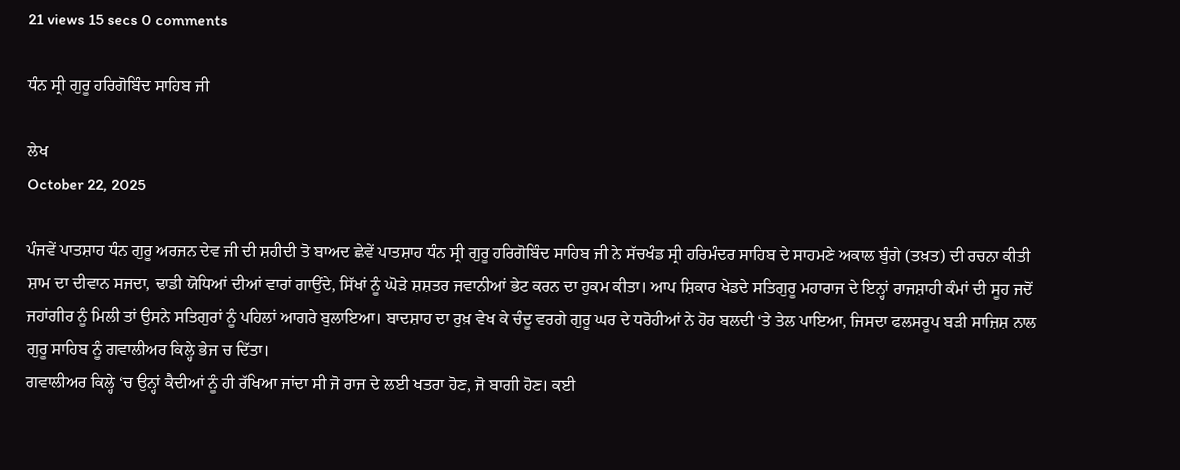21 views 15 secs 0 comments

ਧੰਨ ਸ੍ਰੀ ਗੁਰੂ ਹਰਿਗੋਬਿੰਦ ਸਾਹਿਬ ਜੀ

ਲੇਖ
October 22, 2025

ਪੰਜਵੇਂ ਪਾਤਸ਼ਾਹ ਧੰਨ ਗੁਰੂ ਅਰਜਨ ਦੇਵ ਜੀ ਦੀ ਸ਼ਹੀਦੀ ਤੋ ਬਾਅਦ ਛੇਵੇਂ ਪਾਤਸ਼ਾਹ ਧੰਨ ਸ੍ਰੀ ਗੁਰੂ ਹਰਿਗੋਬਿੰਦ ਸਾਹਿਬ ਜੀ ਨੇ ਸੱਚਖੰਡ ਸ੍ਰੀ ਹਰਿਮੰਦਰ ਸਾਹਿਬ ਦੇ ਸਾਹਮਣੇ ਅਕਾਲ ਬੁੰਗੇ (ਤਖ਼ਤ) ਦੀ ਰਚਨਾ ਕੀਤੀ ਸ਼ਾਮ ਦਾ ਦੀਵਾਨ ਸਜਦਾ, ਢਾਡੀ ਯੋਧਿਆਂ ਦੀਆਂ ਵਾਰਾਂ ਗਾਉਂਦੇ, ਸਿੱਖਾਂ ਨੂੰ ਘੋੜੇ ਸ਼ਸ਼ਤਰ ਜਵਾਨੀਆਂ ਭੇਟ ਕਰਨ ਦਾ ਹੁਕਮ ਕੀਤਾ। ਆਪ ਸ਼ਿਕਾਰ ਖੇਡਦੇ ਸਤਿਗੁਰੂ ਮਹਾਰਾਜ ਦੇ ਇਨ੍ਹਾਂ ਰਾਜਸ਼ਾਹੀ ਕੰਮਾਂ ਦੀ ਸੂਹ ਜਦੋਂ ਜਹਾਂਗੀਰ ਨੂੰ ਮਿਲੀ ਤਾਂ ਉਸਨੇ ਸਤਿਗੁਰਾਂ ਨੂੰ ਪਹਿਲਾਂ ਆਗਰੇ ਬੁਲਾਇਆ। ਬਾਦਸ਼ਾਹ ਦਾ ਰੁਖ਼ ਵੇਖ ਕੇ ਚੰਦੂ ਵਰਗੇ ਗੁਰੂ ਘਰ ਦੇ ਧਰੋਹੀਆਂ ਨੇ ਹੋਰ ਬਲਦੀ ‘ਤੇ ਤੇਲ ਪਾਇਆ, ਜਿਸਦਾ ਫਲਸਰੂਪ ਬੜੀ ਸਾਜ਼ਿਸ਼ ਨਾਲ ਗੁਰੂ ਸਾਹਿਬ ਨੂੰ ਗਵਾਲੀਅਰ ਕਿਲ੍ਹੇ ਭੇਜ ਚ ਦਿੱਤਾ।
ਗਵਾਲੀਅਰ ਕਿਲ੍ਹੇ ‘ਚ ਉਨ੍ਹਾਂ ਕੈਦੀਆਂ ਨੂੰ ਹੀ ਰੱਖਿਆ ਜਾਂਦਾ ਸੀ ਜੋ ਰਾਜ ਦੇ ਲਈ ਖਤਰਾ ਹੋਣ, ਜੋ ਬਾਗੀ ਹੋਣ। ਕਈ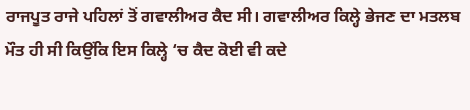ਰਾਜਪੂਤ ਰਾਜੇ ਪਹਿਲਾਂ ਤੋਂ ਗਵਾਲੀਅਰ ਕੈਦ ਸੀ। ਗਵਾਲੀਅਰ ਕਿਲ੍ਹੇ ਭੇਜਣ ਦਾ ਮਤਲਬ ਮੌਤ ਹੀ ਸੀ ਕਿਉਂਕਿ ਇਸ ਕਿਲ੍ਹੇ ‘ਚ ਕੈਦ ਕੋਈ ਵੀ ਕਦੇ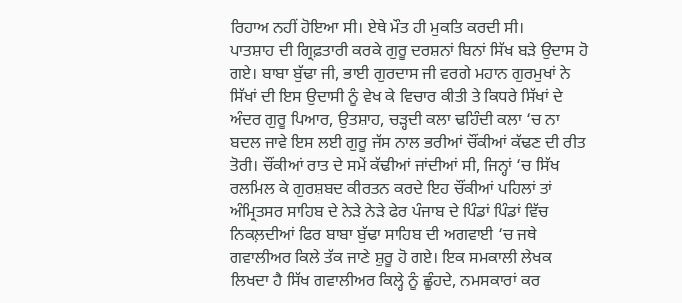ਰਿਹਾਅ ਨਹੀਂ ਹੋਇਆ ਸੀ। ਏਥੇ ਮੌਤ ਹੀ ਮੁਕਤਿ ਕਰਦੀ ਸੀ।
ਪਾਤਸ਼ਾਹ ਦੀ ਗ੍ਰਿਫ਼ਤਾਰੀ ਕਰਕੇ ਗੁਰੂ ਦਰਸ਼ਨਾਂ ਬਿਨਾਂ ਸਿੱਖ ਬੜੇ ਉਦਾਸ ਹੋ ਗਏ। ਬਾਬਾ ਬੁੱਢਾ ਜੀ, ਭਾਈ ਗੁਰਦਾਸ ਜੀ ਵਰਗੇ ਮਹਾਨ ਗੁਰਮੁਖਾਂ ਨੇ ਸਿੱਖਾਂ ਦੀ ਇਸ ਉਦਾਸੀ ਨੂੰ ਵੇਖ ਕੇ ਵਿਚਾਰ ਕੀਤੀ ਤੇ ਕਿਧਰੇ ਸਿੱਖਾਂ ਦੇ ਅੰਦਰ ਗੁਰੂ ਪਿਆਰ, ਉਤਸ਼ਾਹ, ਚੜ੍ਹਦੀ ਕਲਾ ਢਹਿੰਦੀ ਕਲਾ ‘ਚ ਨਾ ਬਦਲ ਜਾਵੇ ਇਸ ਲਈ ਗੁਰੂ ਜੱਸ ਨਾਲ ਭਰੀਆਂ ਚੌਂਕੀਆਂ ਕੱਢਣ ਦੀ ਰੀਤ ਤੋਰੀ। ਚੌਂਕੀਆਂ ਰਾਤ ਦੇ ਸਮੇਂ ਕੱਢੀਆਂ ਜਾਂਦੀਆਂ ਸੀ, ਜਿਨ੍ਹਾਂ ‘ਚ ਸਿੱਖ ਰਲਮਿਲ ਕੇ ਗੁਰਸ਼ਬਦ ਕੀਰਤਨ ਕਰਦੇ ਇਹ ਚੌਂਕੀਆਂ ਪਹਿਲਾਂ ਤਾਂ ਅੰਮ੍ਰਿਤਸਰ ਸਾਹਿਬ ਦੇ ਨੇੜੇ ਨੇੜੇ ਫੇਰ ਪੰਜਾਬ ਦੇ ਪਿੰਡਾਂ ਪਿੰਡਾਂ ਵਿੱਚ ਨਿਕਲ਼ਦੀਆਂ ਫਿਰ ਬਾਬਾ ਬੁੱਢਾ ਸਾਹਿਬ ਦੀ ਅਗਵਾਈ ‘ਚ ਜਥੇ ਗਵਾਲੀਅਰ ਕਿਲੇ ਤੱਕ ਜਾਣੇ ਸ਼ੁਰੂ ਹੋ ਗਏ। ਇਕ ਸਮਕਾਲੀ ਲੇਖਕ ਲਿਖਦਾ ਹੈ ਸਿੱਖ ਗਵਾਲੀਅਰ ਕਿਲ੍ਹੇ ਨੂੰ ਛੂੰਹਦੇ, ਨਮਸਕਾਰਾਂ ਕਰ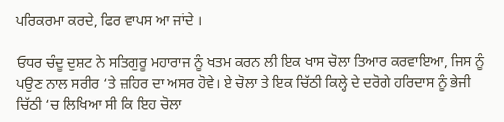ਪਰਿਕਰਮਾ ਕਰਦੇ, ਫਿਰ ਵਾਪਸ ਆ ਜਾਂਦੇ ।

ਓਧਰ ਚੰਦੂ ਦੁਸ਼ਟ ਨੇ ਸਤਿਗੁਰੂ ਮਹਾਰਾਜ ਨੂੰ ਖਤਮ ਕਰਨ ਲੀ ਇਕ ਖਾਸ ਚੋਲਾ ਤਿਆਰ ਕਰਵਾਇਆ, ਜਿਸ ਨੂੰ ਪਉਣ ਨਾਲ ਸਰੀਰ ‘ਤੇ ਜ਼ਹਿਰ ਦਾ ਅਸਰ ਹੋਵੇ। ਏ ਚੋਲਾ ਤੇ ਇਕ ਚਿੱਠੀ ਕਿਲ੍ਹੇ ਦੇ ਦਰੋਗੇ ਹਰਿਦਾਸ ਨੂੰ ਭੇਜੀ ਚਿੱਠੀ ‘ਚ ਲਿਖਿਆ ਸੀ ਕਿ ਇਹ ਚੋਲਾ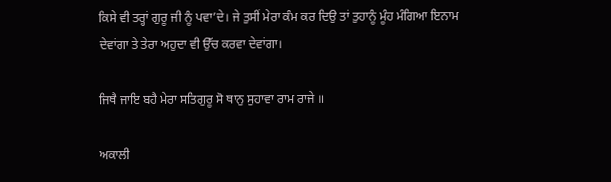ਕਿਸੇ ਵੀ ਤਰ੍ਹਾਂ ਗੁਰੂ ਜੀ ਨੂੰ ਪਵਾ’ਦੇ। ਜੇ ਤੁਸੀਂ ਮੇਰਾ ਕੰਮ ਕਰ ਦਿਉ ਤਾਂ ਤੁਹਾਨੂੰ ਮੂੰਹ ਮੰਗਿਆ ਇਨਾਮ ਦੇਵਾਂਗਾ ਤੇ ਤੇਰਾ ਅਹੁਦਾ ਵੀ ਉੱਚ ਕਰਵਾ ਦੇਵਾਂਗਾ।

ਜਿਥੈ ਜਾਇ ਬਹੈ ਮੇਰਾ ਸਤਿਗੁਰੂ ਸੋ ਥਾਨੁ ਸੁਹਾਵਾ ਰਾਮ ਰਾਜੇ ॥

ਅਕਾਲੀ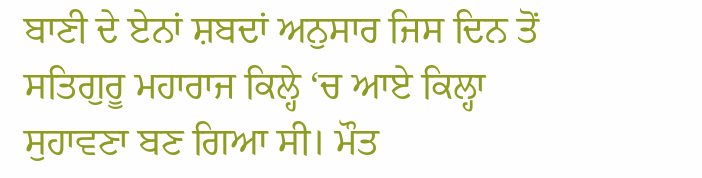ਬਾਣੀ ਦੇ ਏਨਾਂ ਸ਼ਬਦਾਂ ਅਨੁਸਾਰ ਜਿਸ ਦਿਨ ਤੋਂ ਸਤਿਗੁਰੂ ਮਹਾਰਾਜ ਕਿਲ੍ਹੇ ‘ਚ ਆਏ ਕਿਲ੍ਹਾ ਸੁਹਾਵਣਾ ਬਣ ਗਿਆ ਸੀ। ਮੌਤ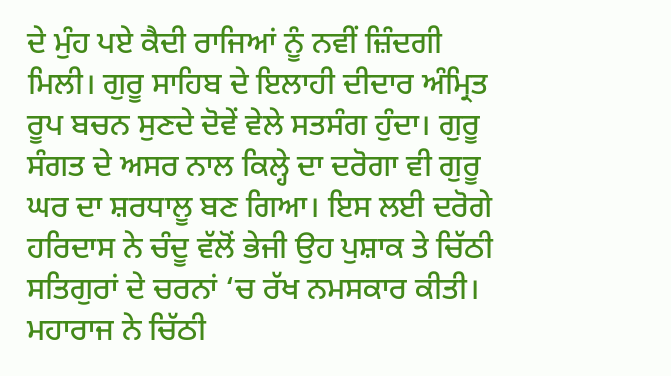ਦੇ ਮੁੰਹ ਪਏ ਕੈਦੀ ਰਾਜਿਆਂ ਨੂੰ ਨਵੀਂ ਜ਼ਿੰਦਗੀ ਮਿਲੀ। ਗੁਰੂ ਸਾਹਿਬ ਦੇ ਇਲਾਹੀ ਦੀਦਾਰ ਅੰਮ੍ਰਿਤ ਰੂਪ ਬਚਨ ਸੁਣਦੇ ਦੋਵੇਂ ਵੇਲੇ ਸਤਸੰਗ ਹੁੰਦਾ। ਗੁਰੂ ਸੰਗਤ ਦੇ ਅਸਰ ਨਾਲ ਕਿਲ੍ਹੇ ਦਾ ਦਰੋਗਾ ਵੀ ਗੁਰੂ ਘਰ ਦਾ ਸ਼ਰਧਾਲੂ ਬਣ ਗਿਆ। ਇਸ ਲਈ ਦਰੋਗੇ ਹਰਿਦਾਸ ਨੇ ਚੰਦੂ ਵੱਲੋਂ ਭੇਜੀ ਉਹ ਪੁਸ਼ਾਕ ਤੇ ਚਿੱਠੀ ਸਤਿਗੁਰਾਂ ਦੇ ਚਰਨਾਂ ‘ਚ ਰੱਖ ਨਮਸਕਾਰ ਕੀਤੀ। ਮਹਾਰਾਜ ਨੇ ਚਿੱਠੀ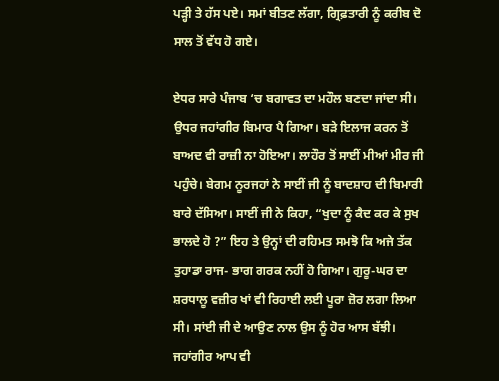ਪੜ੍ਹੀ ਤੇ ਹੱਸ ਪਏ। ਸਮਾਂ ਬੀਤਣ ਲੱਗਾ, ਗ੍ਰਿਫ਼ਤਾਰੀ ਨੂੰ ਕਰੀਬ ਦੋ ਸਾਲ ਤੋਂ ਵੱਧ ਹੋ ਗਏ।

ਏਧਰ ਸਾਰੇ ਪੰਜਾਬ ‘ਚ ਬਗਾਵਤ ਦਾ ਮਹੌਲ ਬਣਦਾ ਜਾਂਦਾ ਸੀ। ਉਧਰ ਜਹਾਂਗੀਰ ਬਿਮਾਰ ਪੈ ਗਿਆ। ਬੜੇ ਇਲਾਜ ਕਰਨ ਤੋਂ ਬਾਅਦ ਵੀ ਰਾਜ਼ੀ ਨਾ ਹੋਇਆ। ਲਾਹੌਰ ਤੋਂ ਸਾਈਂ ਮੀਆਂ ਮੀਰ ਜੀ ਪਹੁੰਚੇ। ਬੇਗਮ ਨੂਰਜਹਾਂ ਨੇ ਸਾਈਂ ਜੀ ਨੂੰ ਬਾਦਸ਼ਾਹ ਦੀ ਬਿਮਾਰੀ ਬਾਰੇ ਦੱਸਿਆ। ਸਾਈਂ ਜੀ ਨੇ ਕਿਹਾ, “ਖੁਦਾ ਨੂੰ ਕੈਦ ਕਰ ਕੇ ਸੁਖ ਭਾਲਦੇ ਹੋ ?” ਇਹ ਤੇ ਉਨ੍ਹਾਂ ਦੀ ਰਹਿਮਤ ਸਮਝੋ ਕਿ ਅਜੇ ਤੱਕ ਤੁਹਾਡਾ ਰਾਜ- ਭਾਗ ਗਰਕ ਨਹੀਂ ਹੋ ਗਿਆ। ਗੁਰੂ-ਘਰ ਦਾ ਸ਼ਰਧਾਲੂ ਵਜ਼ੀਰ ਖਾਂ ਵੀ ਰਿਹਾਈ ਲਈ ਪੂਰਾ ਜ਼ੋਰ ਲਗਾ ਲਿਆ ਸੀ। ਸਾਂਈ ਜੀ ਦੇ ਆਉਣ ਨਾਲ ਉਸ ਨੂੰ ਹੋਰ ਆਸ ਬੱਝੀ। ਜਹਾਂਗੀਰ ਆਪ ਵੀ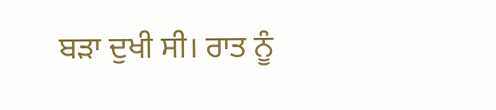ਬੜਾ ਦੁਖੀ ਸੀ। ਰਾਤ ਨੂੰ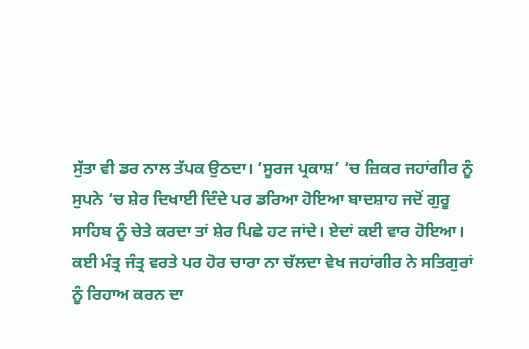ਸੁੱਤਾ ਵੀ ਡਰ ਨਾਲ ਤੱਪਕ ਉਠਦਾ। ‘ਸੂਰਜ ਪ੍ਰਕਾਸ਼’ ‘ਚ ਜ਼ਿਕਰ ਜਹਾਂਗੀਰ ਨੂੰ ਸੁਪਨੇ ‘ਚ ਸ਼ੇਰ ਦਿਖਾਈ ਦਿੰਦੇ ਪਰ ਡਰਿਆ ਹੋਇਆ ਬਾਦਸ਼ਾਹ ਜਦੋਂ ਗੁਰੂ
ਸਾਹਿਬ ਨੂੰ ਚੇਤੇ ਕਰਦਾ ਤਾਂ ਸ਼ੇਰ ਪਿਛੇ ਹਟ ਜਾਂਦੇ। ਏਦਾਂ ਕਈ ਵਾਰ ਹੋਇਆ। ਕਈ ਮੰਤ੍ਰ ਜੰਤ੍ਰ ਵਰਤੇ ਪਰ ਹੋਰ ਚਾਰਾ ਨਾ ਚੱਲਦਾ ਵੇਖ ਜਹਾਂਗੀਰ ਨੇ ਸਤਿਗੁਰਾਂ ਨੂੰ ਰਿਹਾਅ ਕਰਨ ਦਾ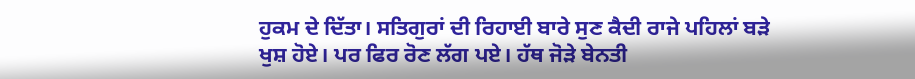ਹੁਕਮ ਦੇ ਦਿੱਤਾ। ਸਤਿਗੁਰਾਂ ਦੀ ਰਿਹਾਈ ਬਾਰੇ ਸੁਣ ਕੈਦੀ ਰਾਜੇ ਪਹਿਲਾਂ ਬੜੇ ਖੁਸ਼ ਹੋਏ। ਪਰ ਫਿਰ ਰੋਣ ਲੱਗ ਪਏ। ਹੱਥ ਜੋੜੇ ਬੇਨਤੀ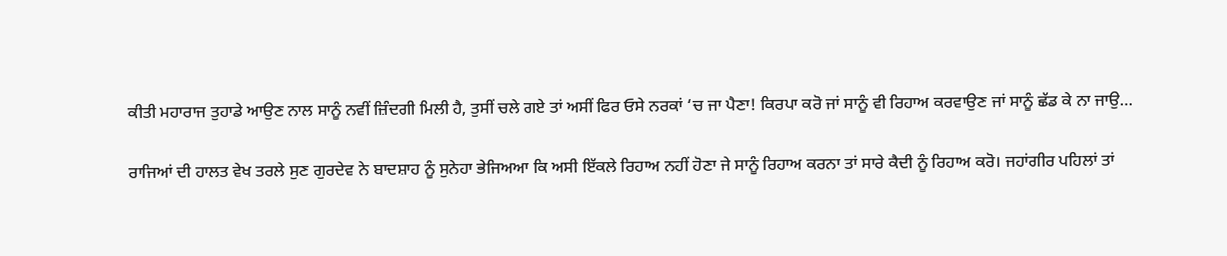ਕੀਤੀ ਮਹਾਰਾਜ ਤੁਹਾਡੇ ਆਉਣ ਨਾਲ ਸਾਨੂੰ ਨਵੀਂ ਜ਼ਿੰਦਗੀ ਮਿਲੀ ਹੈ, ਤੁਸੀਂ ਚਲੇ ਗਏ ਤਾਂ ਅਸੀਂ ਫਿਰ ਓਸੇ ਨਰਕਾਂ ‘ਚ ਜਾ ਪੈਣਾ! ਕਿਰਪਾ ਕਰੋ ਜਾਂ ਸਾਨੂੰ ਵੀ ਰਿਹਾਅ ਕਰਵਾਉਣ ਜਾਂ ਸਾਨੂੰ ਛੱਡ ਕੇ ਨਾ ਜਾਉ…

ਰਾਜਿਆਂ ਦੀ ਹਾਲਤ ਵੇਖ ਤਰਲੇ ਸੁਣ ਗੁਰਦੇਵ ਨੇ ਬਾਦਸ਼ਾਹ ਨੂੰ ਸੁਨੇਹਾ ਭੇਜਿਅਆ ਕਿ ਅਸੀ ਇੱਕਲੇ ਰਿਹਾਅ ਨਹੀਂ ਹੋਣਾ ਜੇ ਸਾਨੂੰ ਰਿਹਾਅ ਕਰਨਾ ਤਾਂ ਸਾਰੇ ਕੈਦੀ ਨੂੰ ਰਿਹਾਅ ਕਰੋ। ਜਹਾਂਗੀਰ ਪਹਿਲਾਂ ਤਾਂ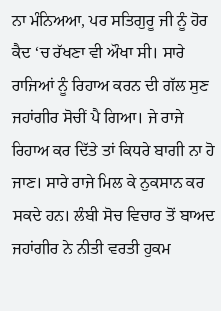ਨਾ ਮੰਨਿਅਆ, ਪਰ ਸਤਿਗੁਰੂ ਜੀ ਨੂੰ ਹੋਰ ਕੈਦ ‘ਚ ਰੱਖਣਾ ਵੀ ਔਖਾ ਸੀ। ਸਾਰੇ ਰਾਜਿਆਂ ਨੂੰ ਰਿਹਾਅ ਕਰਨ ਦੀ ਗੱਲ ਸੁਣ ਜਹਾਂਗੀਰ ਸੋਚੀਂ ਪੈ ਗਿਆ। ਜੇ ਰਾਜੇ ਰਿਹਾਅ ਕਰ ਦਿੱਤੇ ਤਾਂ ਕਿਧਰੇ ਬਾਗੀ ਨਾ ਹੋ ਜਾਣ। ਸਾਰੇ ਰਾਜੇ ਮਿਲ ਕੇ ਨੁਕਸਾਨ ਕਰ ਸਕਦੇ ਹਨ। ਲੰਬੀ ਸੋਚ ਵਿਚਾਰ ਤੋਂ ਬਾਅਦ ਜਹਾਂਗੀਰ ਨੇ ਨੀਤੀ ਵਰਤੀ ਹੁਕਮ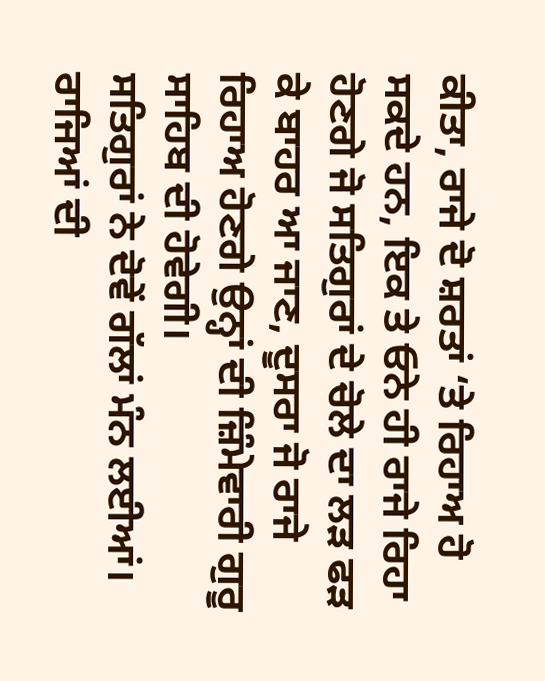ਕੀਤਾ, ਰਾਜੇ ਦੋ ਸ਼ਰਤਾਂ ‘ਤੇ ਰਿਹਾਅ ਹੋ ਸਕਦੇ ਹਨ, ਇਕ ਤੇ ਓਨੇ ਹੀ ਰਾਜੇ ਰਿਹਾ ਹੋਣਗੇ ਜੋ ਸਤਿਗੁਰਾਂ ਦੇ ਚੋਲੇ ਦਾ ਲੜ ਫੜ ਕੇ ਬਾਹਰ ਆ ਜਾਣ, ਦੂਸਰਾ ਜੋ ਰਾਜੇ ਰਿਹਾਅ ਹੋਣਗੇ ਉਨ੍ਹਾਂ ਦੀ ਜ਼ਿੰਮੇਵਾਰੀ ਗੁਰੂ ਸਾਹਿਬ ਦੀ ਹੋਵੇਗੀ।
ਸਤਿਗੁਰਾਂ ਨੇ ਦੋਵੇਂ ਗੱਲਾਂ ਮੰਨ ਲਈਆਂ। ਰਾਜਿਆਂ ਦੀ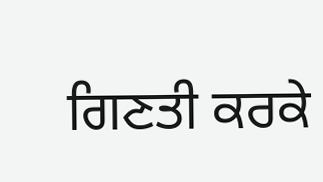ਗਿਣਤੀ ਕਰਕੇ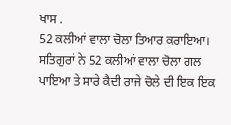ਖਾਸ .
52 ਕਲੀਆਂ ਵਾਲਾ ਚੋਲਾ ਤਿਆਰ ਕਰਾਇਆ। ਸਤਿਗੁਰਾਂ ਨੇ 52 ਕਲੀਆਂ ਵਾਲਾ ਚੋਲਾ ਗਲ ਪਾਇਆ ਤੇ ਸਾਰੇ ਕੈਦੀ ਰਾਜੇ ਚੋਲੇ ਦੀ ਇਕ ਇਕ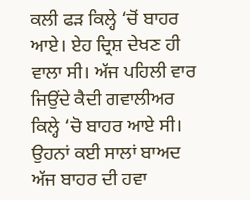ਕਲੀ ਫੜ ਕਿਲ੍ਹੇ ‘ਚੋਂ ਬਾਹਰ ਆਏ। ਏਹ ਦ੍ਰਿਸ਼ ਦੇਖਣ ਹੀ ਵਾਲਾ ਸੀ। ਅੱਜ ਪਹਿਲੀ ਵਾਰ ਜਿਉਂਦੇ ਕੈਦੀ ਗਵਾਲੀਅਰ ਕਿਲ੍ਹੇ ‘ਚੋ ਬਾਹਰ ਆਏ ਸੀ। ਉਹਨਾਂ ਕਈ ਸਾਲਾਂ ਬਾਅਦ ਅੱਜ ਬਾਹਰ ਦੀ ਹਵਾ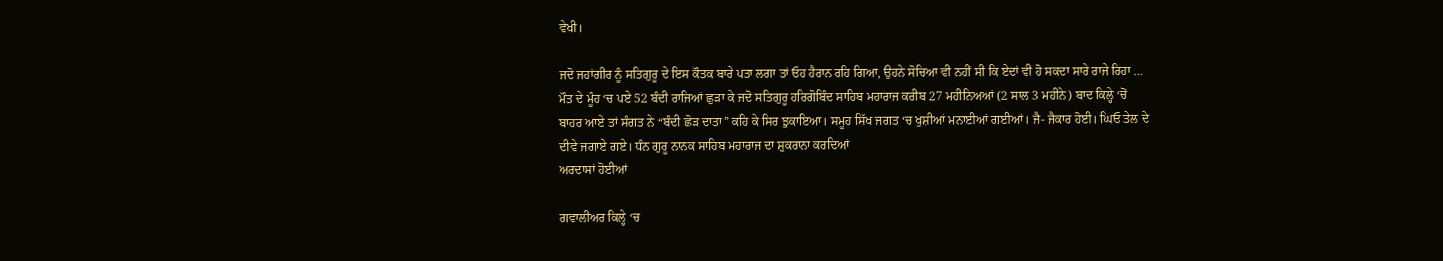ਵੇਖੀ।

ਜਦੋ ਜਹਾਂਗੀਰ ਨੂੰ ਸਤਿਗੁਰੂ ਦੇ ਇਸ ਕੌਤਕ ਬਾਰੇ ਪਤਾ ਲਗਾ ਤਾਂ ਓਹ ਹੈਰਾਨ ਰਹਿ ਗਿਆ, ਉਹਨੇ ਸੋਚਿਆ ਵੀ ਨਹੀਂ ਸੀ ਕਿ ਏਦਾਂ ਵੀ ਹੋ ਸਕਦਾ ਸਾਰੇ ਰਾਜੇ ਰਿਹਾ … ਮੌਤ ਦੇ ਮੂੰਹ ‘ਚ ਪਏ 52 ਬੰਦੀ ਰਾਜਿਆਂ ਛੁੜਾ ਕੇ ਜਦੋ ਸਤਿਗੁਰੂ ਹਰਿਗੋਬਿੰਦ ਸਾਹਿਬ ਮਹਾਰਾਜ ਕਰੀਬ 27 ਮਹੀਨਿਅਆਂ (2 ਸਾਲ 3 ਮਹੀਨੇ) ਬਾਦ ਕਿਲ੍ਹੇ ‘ਚੋਂ ਬਾਹਰ ਆਏ ਤਾਂ ਸੰਗਤ ਨੇ “ਬੰਦੀ ਛੋੜ ਦਾਤਾ” ਕਹਿ ਕੇ ਸਿਰ ਝੁਕਾਇਆ। ਸਮੂਹ ਸਿੱਖ ਜਗਤ ‘ਚ ਖੁਸ਼ੀਆਂ ਮਨਾਈਆਂ ਗਈਆਂ। ਜੈ- ਜੈਕਾਰ ਹੋਈ। ਘਿਓ ਤੇਲ ਦੇ ਦੀਵੇ ਜਗਾਏ ਗਏ। ਧੰਨ ਗੁਰੂ ਨਾਨਕ ਸਾਹਿਬ ਮਹਾਰਾਜ ਦਾ ਸ਼ੁਕਰਾਨਾ ਕਰਦਿਆਂ
ਅਰਦਾਸਾਂ ਹੋਈਅ‍ਾਂ

ਗਵਾਲੀਅਰ ਕਿਲ੍ਹੇ ‘ਚ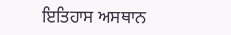ਇਤਿਹਾਸ ਅਸਥਾਨ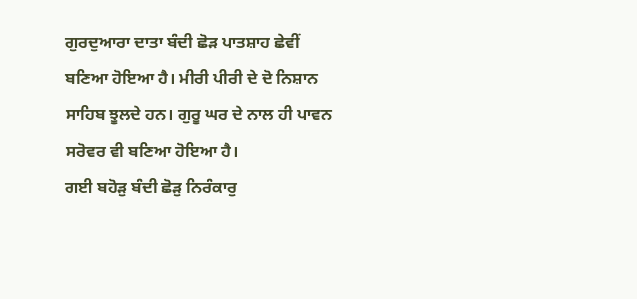ਗੁਰਦੁਆਰਾ ਦਾਤਾ ਬੰਦੀ ਛੋੜ ਪਾਤਸ਼ਾਹ ਛੇਵੀਂ ਬਣਿਆ ਹੋਇਆ ਹੈ। ਮੀਰੀ ਪੀਰੀ ਦੇ ਦੋ ਨਿਸ਼ਾਨ ਸਾਹਿਬ ਝੂਲਦੇ ਹਨ। ਗੁਰੂ ਘਰ ਦੇ ਨਾਲ ਹੀ ਪਾਵਨ ਸਰੋਵਰ ਵੀ ਬਣਿਆ ਹੋਇਆ ਹੈ।
ਗਈ ਬਹੋੜੁ ਬੰਦੀ ਛੋੜੁ ਨਿਰੰਕਾਰੁ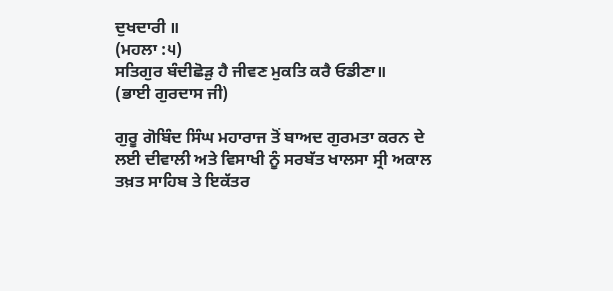ਦੁਖਦਾਰੀ ॥
(ਮਹਲਾ :੫)
ਸਤਿਗੁਰ ਬੰਦੀਛੋੜੁ ਹੈ ਜੀਵਣ ਮੁਕਤਿ ਕਰੈ ਓਡੀਣਾ॥
(ਭਾਈ ਗੁਰਦਾਸ ਜੀ)

ਗੁਰੂ ਗੋਬਿੰਦ ਸਿੰਘ ਮਹਾਰਾਜ ਤੋਂ ਬਾਅਦ ਗੁਰਮਤਾ ਕਰਨ ਦੇ ਲਈ ਦੀਵਾਲੀ ਅਤੇ ਵਿਸਾਖੀ ਨੂੰ ਸਰਬੱਤ ਖਾਲਸਾ ਸ੍ਰੀ ਅਕਾਲ ਤਖ਼ਤ ਸਾਹਿਬ ਤੇ ਇਕੱਤਰ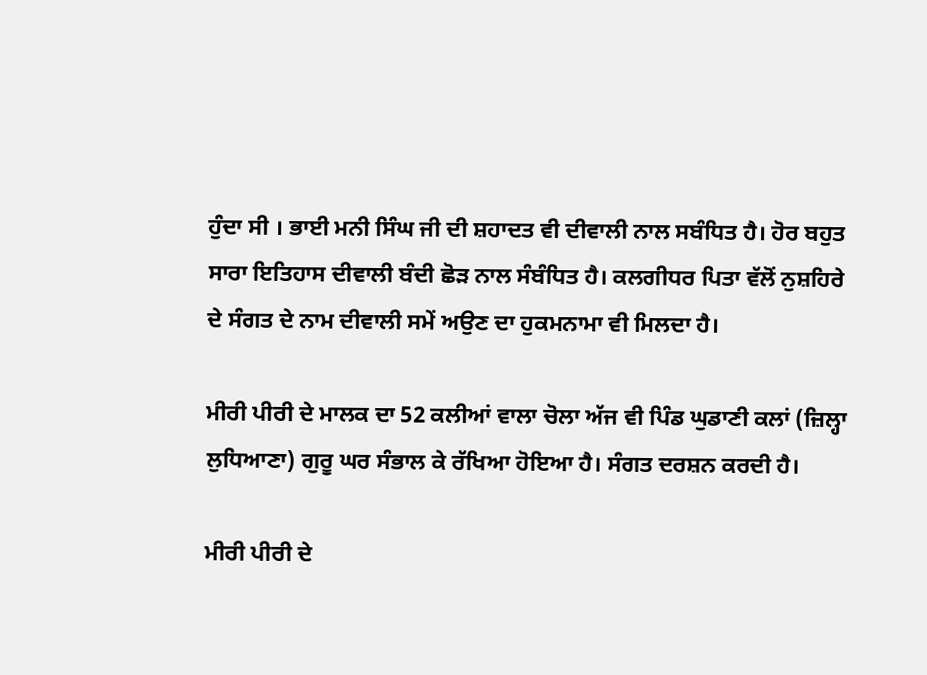ਹੁੰਦਾ ਸੀ । ਭਾਈ ਮਨੀ ਸਿੰਘ ਜੀ ਦੀ ਸ਼ਹਾਦਤ ਵੀ ਦੀਵਾਲੀ ਨਾਲ ਸਬੰਧਿਤ ਹੈ। ਹੋਰ ਬਹੁਤ ਸਾਰਾ ਇਤਿਹਾਸ ਦੀਵਾਲੀ ਬੰਦੀ ਛੋੜ ਨਾਲ ਸੰਬੰਧਿਤ ਹੈ। ਕਲਗੀਧਰ ਪਿਤਾ ਵੱਲੋਂ ਨੁਸ਼ਹਿਰੇ ਦੇ ਸੰਗਤ ਦੇ ਨਾਮ ਦੀਵਾਲੀ ਸਮੇਂ ਅਉਣ ਦਾ ਹੁਕਮਨਾਮਾ ਵੀ ਮਿਲਦਾ ਹੈ।

ਮੀਰੀ ਪੀਰੀ ਦੇ ਮਾਲਕ ਦਾ 52 ਕਲੀਆਂ ਵਾਲਾ ਚੋਲਾ ਅੱਜ ਵੀ ਪਿੰਡ ਘੁਡਾਣੀ ਕਲਾਂ (ਜ਼ਿਲ੍ਹਾ ਲੁਧਿਆਣਾ) ਗੁਰੂ ਘਰ ਸੰਭਾਲ ਕੇ ਰੱਖਿਆ ਹੋਇਆ ਹੈ। ਸੰਗਤ ਦਰਸ਼ਨ ਕਰਦੀ ਹੈ।

ਮੀਰੀ ਪੀਰੀ ਦੇ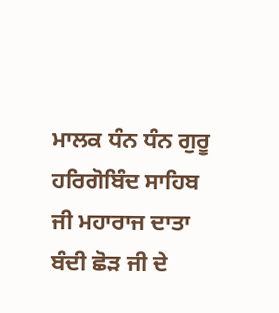ਮਾਲਕ ਧੰਨ ਧੰਨ ਗੁਰੂ ਹਰਿਗੋਬਿੰਦ ਸਾਹਿਬ ਜੀ ਮਹਾਰਾਜ ਦਾਤਾ ਬੰਦੀ ਛੋੜ ਜੀ ਦੇ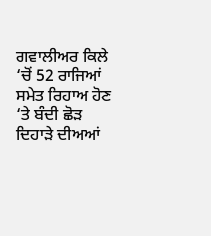ਗਵਾਲੀਅਰ ਕਿਲੇ ‘ਚੋਂ 52 ਰਾਜਿਆਂ ਸਮੇਤ ਰਿਹਾਅ ਹੋਣ ‘ਤੇ ਬੰਦੀ ਛੋੜ ਦਿਹਾੜੇ ਦੀਅਆਂ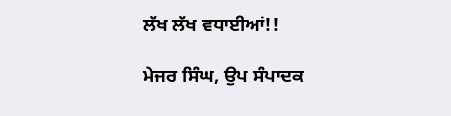ਲੱਖ ਲੱਖ ਵਧਾਈਆਂ!!

ਮੇਜਰ ਸਿੰਘ, ਉਪ ਸੰਪਾਦਕ